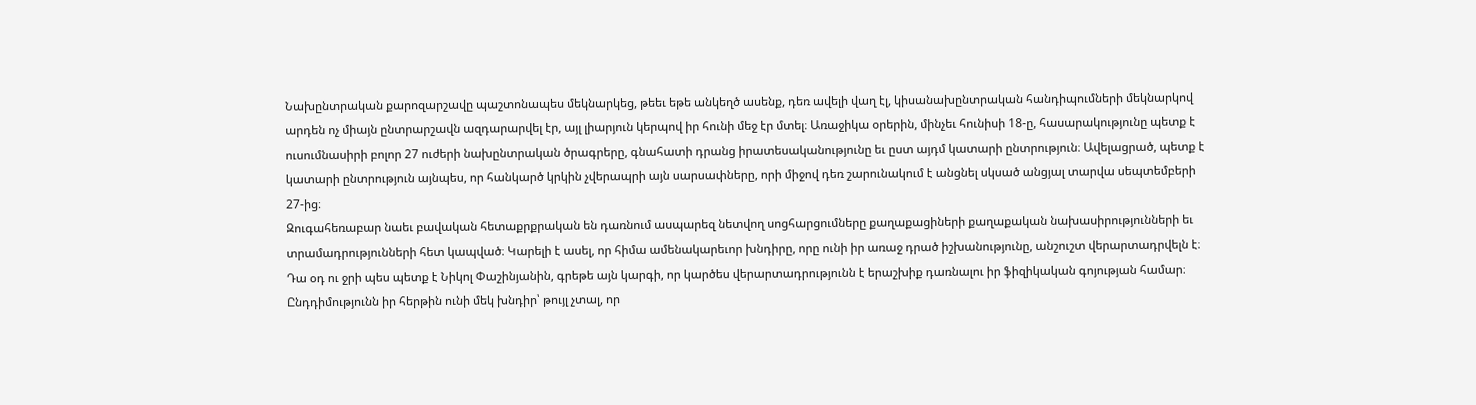Նախընտրական քարոզարշավը պաշտոնապես մեկնարկեց, թեեւ եթե անկեղծ ասենք, դեռ ավելի վաղ էլ, կիսանախընտրական հանդիպումների մեկնարկով արդեն ոչ միայն ընտրարշավն ազդարարվել էր, այլ լիարյուն կերպով իր հունի մեջ էր մտել։ Առաջիկա օրերին, մինչեւ հունիսի 18-ը, հասարակությունը պետք է ուսումնասիրի բոլոր 27 ուժերի նախընտրական ծրագրերը, գնահատի դրանց իրատեսականությունը եւ ըստ այդմ կատարի ընտրություն։ Ավելացրած, պետք է կատարի ընտրություն այնպես, որ հանկարծ կրկին չվերապրի այն սարսափները, որի միջով դեռ շարունակում է անցնել սկսած անցյալ տարվա սեպտեմբերի 27-ից։
Զուգահեռաբար նաեւ բավական հետաքրքրական են դառնում ասպարեզ նետվող սոցհարցումները քաղաքացիների քաղաքական նախասիրությունների եւ տրամադրությունների հետ կապված։ Կարելի է ասել, որ հիմա ամենակարեւոր խնդիրը, որը ունի իր առաջ դրած իշխանությունը, անշուշտ վերարտադրվելն է։ Դա օդ ու ջրի պես պետք է Նիկոլ Փաշինյանին, գրեթե այն կարգի, որ կարծես վերարտադրությունն է երաշխիք դառնալու իր ֆիզիկական գոյության համար։
Ընդդիմությունն իր հերթին ունի մեկ խնդիր՝ թույլ չտալ, որ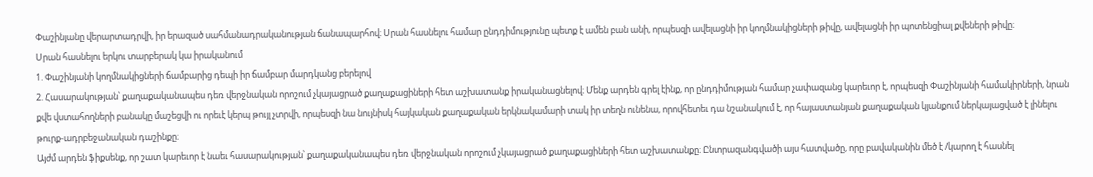Փաշինյանը վերարտադրվի, իր երազած սահմանադրականության ճանապարհով։ Սրան հասնելու համար ընդդիմությունը պետք է ամեն բան անի, որպեսզի ավելացնի իր կողմնակիցների թիվը, ավելացնի իր պոտենցիալ քվեների թիվը։
Սրան հասնելու երկու տարբերակ կա իրականում
1. Փաշինյանի կողմնակիցների ճամբարից դեպի իր ճամբար մարդկանց բերելով
2. Հասարակության՝ քաղաքականապես դեռ վերջնական որոշում չկայացրած քաղաքացիների հետ աշխատանք իրականացնելով։ Մենք արդեն գրել էինք, որ ընդդիմության համար չափազանց կարեւոր է, որպեսզի Փաշինյանի համակիրների, նրան քվե վստահողների բանակը մաշեցվի ու որեւէ կերպ թույլ չտրվի, որպեսզի նա նույնիսկ հայկական քաղաքական երկնակամարի տակ իր տեղն ունենա, որովհետեւ դա նշանակում է, որ հայաստանյան քաղաքական կյանքում ներկայացված է լինելու թուրք-ադրբեջանական դաշինքը։
Այժմ արդեն ֆիքսենք, որ շատ կարեւոր է նաեւ հասարակության՝ քաղաքականապես դեռ վերջնական որոշում չկայացրած քաղաքացիների հետ աշխատանքը։ Ընտրազանգվածի այս հատվածը, որը բավականին մեծ է /կարող է հասնել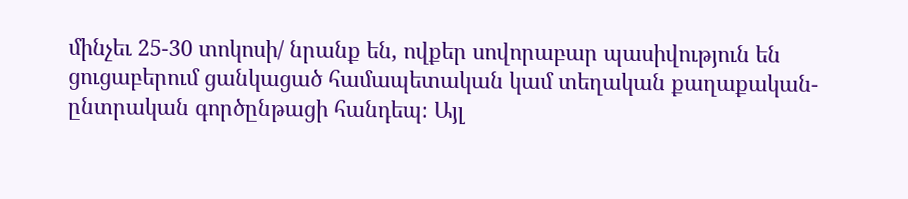մինչեւ 25-30 տոկոսի/ նրանք են, ովքեր սովորաբար պասիվություն են ցուցաբերում ցանկացած համապետական կամ տեղական քաղաքական-ընտրական գործընթացի հանդեպ։ Այլ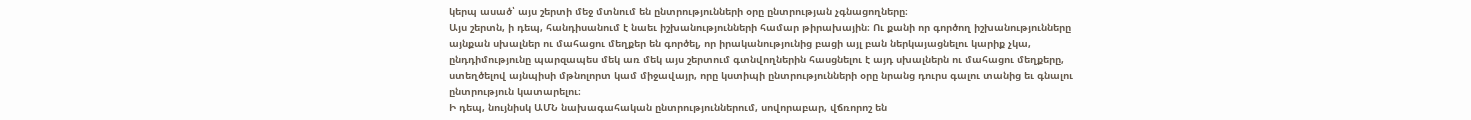կերպ ասած՝ այս շերտի մեջ մտնում են ընտրությունների օրը ընտրության չգնացողները։
Այս շերտն, ի դեպ, հանդիսանում է նաեւ իշխանությունների համար թիրախային։ Ու քանի որ գործող իշխանությունները այնքան սխալներ ու մահացու մեղքեր են գործել, որ իրականությունից բացի այլ բան ներկայացնելու կարիք չկա, ընդդիմությունը պարզապես մեկ առ մեկ այս շերտում գտնվողներին հասցնելու է այդ սխալներն ու մահացու մեղքերը, ստեղծելով այնպիսի մթնոլորտ կամ միջավայր, որը կստիպի ընտրությունների օրը նրանց դուրս գալու տանից եւ գնալու ընտրություն կատարելու։
Ի դեպ, նույնիսկ ԱՄՆ նախագահական ընտրություններում, սովորաբար, վճռորոշ են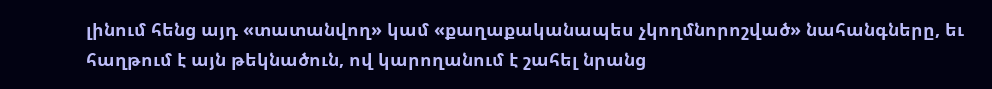լինում հենց այդ «տատանվող» կամ «քաղաքականապես չկողմնորոշված» նահանգները, եւ հաղթում է այն թեկնածուն, ով կարողանում է շահել նրանց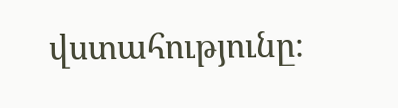վստահությունը։